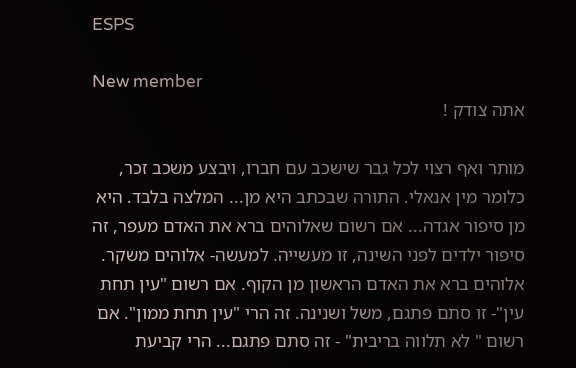ESPS

New member
אתה צודק !

מותר ואף רצוי לכל גבר שישכב עם חברו, ויבצע משכב זכר, כלומר מין אנאלי. התורה שבכתב היא מן... המלצה בלבד. היא מן סיפור אגדה... אם רשום שאלוהים ברא את האדם מעפר, זה סיפור ילדים לפני השינה, זו מעשייה. למעשה- אלוהים משקר. אלוהים ברא את האדם הראשון מן הקוף. אם רשום "עין תחת עין"- זו סתם פתגם, משל ושנינה. זה הרי "עין תחת ממון". אם רשום " לא תלווה בריבית" - זה סתם פתגם... הרי קביעת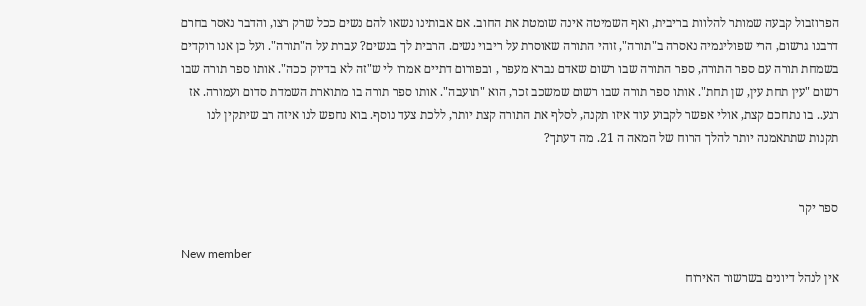הפרוזבול קבעה שמותר להלוות בריבית, ואף השמיטה אינה שומטת את החוב. אם אבותינו נשאו להם נשים ככל שרק רצו, והדבר נאסר בחרם דרבנו גרשום, הרי שפוליגמיה נאסרה ב"תורה", זוהי התורה שאוסרת על ריבוי נשים. הרבית לך בנשים? עברת על ה"תורה". ועל כן אנו רוקדים בשמחת תורה עם ספר התורה, ספר התורה שבו רשום שאדם נברא מעפר , ובפורום דתיים אמרו לי ש"זה לא בדיוק ככה". אותו ספר תורה שבו רשום "עין תחת עין, שן תחת". אותו ספר תורה שבו רשום שמשכב זכר, הוא "תועבה". אותו ספר תורה בו מתוארת השמדת סדום ועמורה. אז רגע.. בו נתחכם קצת, אולי אפשר לקבוע עוד איזו תקנה, לסלף את התורה קצת יותר, ללכת צעד נוסף. בוא נחפש לנו איזה רב שיתקין לנו תקנות שתתאמנה יותר להלך הרוח של המאה ה 21. מה דעתך?


ספר יקר

New member
אין לנהל דיונים בשרשור האירוח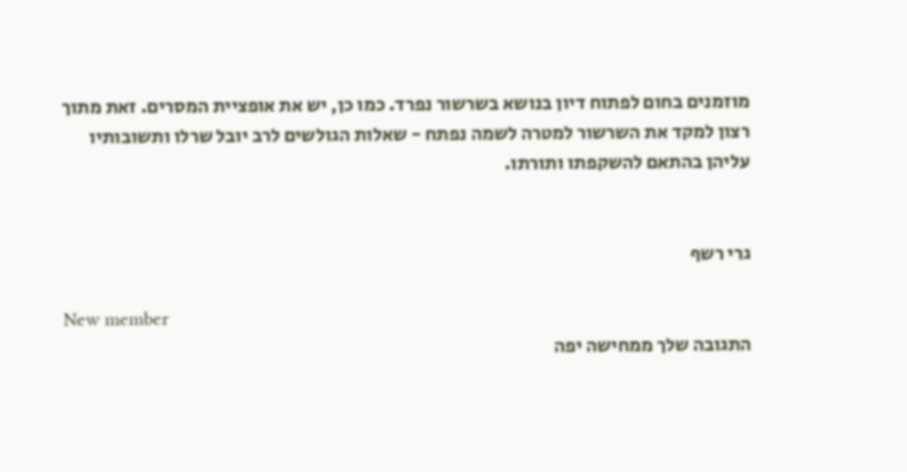מוזמנים בחום לפתוח דיון בנושא בשרשור נפרד. כמו כן, יש את אופציית המסרים. זאת מתוך רצון למקד את השרשור למטרה לשמה נפתח - שאלות הגולשים לרב יובל שרלו ותשובותיו עליהן בהתאם להשקפתו ותורתו.


גרי רשף

New member
התגובה שלך ממחישה יפה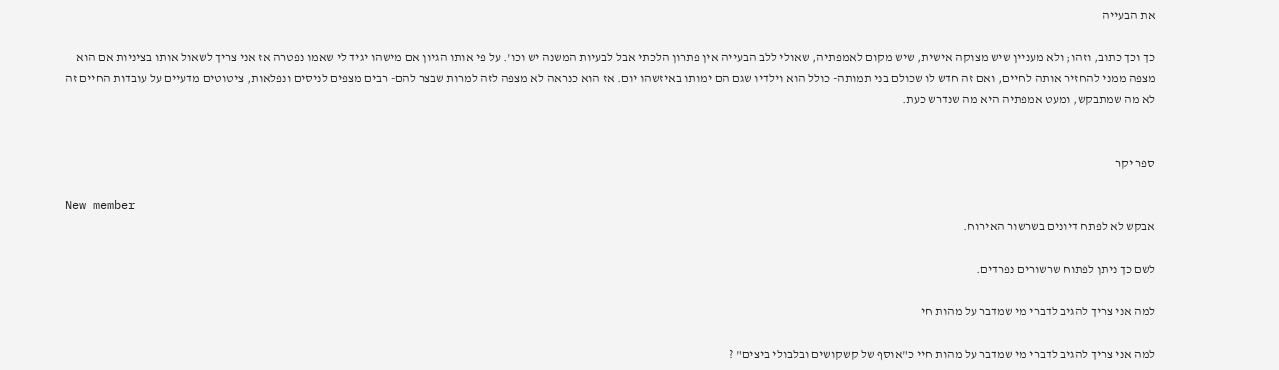את הבעייה

כך וכך כתוב, וזהו; ולא מעניין שיש מצוקה אישית, שיש מקום לאמפתיה, שאולי ללב הבעייה אין פתרון הלכתי אבל לבעיות המשנה יש וכו'. על פי אותו הגיון אם מישהו יגיד לי שאמו נפטרה אז אני צריך לשאול אותו בציניות אם הוא מצפה ממני להחזיר אותה לחיים, ואם זה חדש לו שכולם בני תמותה- כולל הוא וילדיו שגם הם ימותו באיזשהו יום. אז הוא כנראה לא מצפה לזה למרות שבצר להם- רבים מצפים לניסים ונפלאות, ציטוטים מדעיים על עובדות החיים זה לא מה שמתבקש, ומעט אמפתיה היא מה שנדרש כעת.


ספר יקר

New member
אבקש לא לפתח דיונים בשרשור האירוח.

לשם כך ניתן לפתוח שרשורים נפרדים.

למה אני צריך להגיב לדברי מי שמדבר על מהות חי

למה אני צריך להגיב לדברי מי שמדבר על מהות חיי כ"אוסף של קשקושים ובלבולי ביצים" ?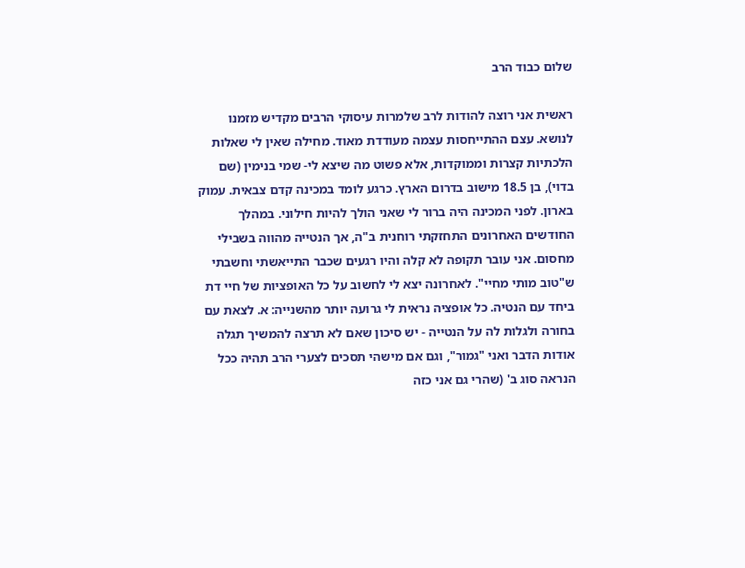שלום כבוד הרב

ראשית אני רוצה להודות לרב שלמרות עיסוקי הרבים מקדיש מזמנו לנושא. עצם ההתייחסות עצמה מעודדת מאוד. מחילה שאין לי שאלות הלכתיות קצרות וממוקדות, אלא פשוט מה שיצא לי- שמי בנימין (שם בדוי), בן 18.5 מישוב בדרום הארץ. כרגע לומד במכינה קדם צבאית. עמוק בארון. לפני המכינה היה ברור לי שאני הולך להיות חילוני. במהלך החודשים האחרונים התחזקתי רוחנית ב"ה, אך הנטייה מהווה בשבילי מחסום. אני עובר תקופה לא קלה והיו רגעים שכבר התייאשתי וחשבתי ש"טוב מותי מחיי". לאחרונה יצא לי לחשוב על כל האופציות של חיי דת ביחד עם הנטיה. כל אופציה נראית לי גרועה יותר מהשנייה: א. לצאת עם בחורה ולגלות לה על הנטייה - יש סיכון שאם לא תרצה להמשיך תגלה אודות הדבר ואני "גמור", וגם אם מישהי תסכים לצערי הרב תהיה ככל הנראה סוג ב' (שהרי גם אני כזה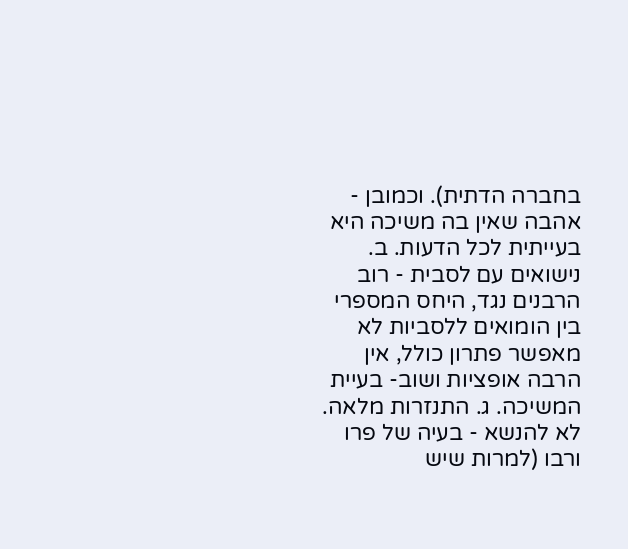בחברה הדתית). וכמובן - אהבה שאין בה משיכה היא בעייתית לכל הדעות. ב. נישואים עם לסבית - רוב הרבנים נגד, היחס המספרי בין הומואים ללסביות לא מאפשר פתרון כולל, אין הרבה אופציות ושוב- בעיית המשיכה. ג. התנזרות מלאה. לא להנשא - בעיה של פרו ורבו (למרות שיש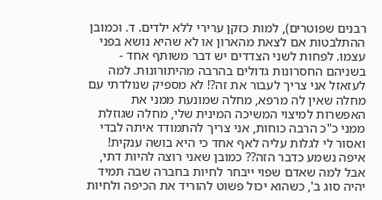רבנים שפוטרים), למות כזקן ערירי ללא ילדים. ד. וכמובן ההתלבטות אם לצאת מהארון או לא שהיא נושא בפני עצמו. לפחות לשני הצדדים יש דבר משותף אחד - בשניהם החסרונות גדולים בהרבה מהיתורונות. למה לעזאזל אני צריך לעבור את זה?! לא מספיק שנולדתי עם מחלה שאין לה מרפא, מחלה שמונעת ממני את האפשרות למיצוי המשיכה המינית שלי, מחלה שגוזלת ממני כ"כ הרבה כוחות, אני צריך להתמודד איתה לבדי ואסור לי לגלות עליה לאף אחד כי היא בושה ענקית! איפה נשמע כדבר הזה?? כמובן שאני רוצה להיות דתי, אבל למה שאדם שפוי ייבחר לחיות בחברה שבה תמיד יהיה סוג ב', כשהוא יכול פשוט להוריד את הכיפה ולחיות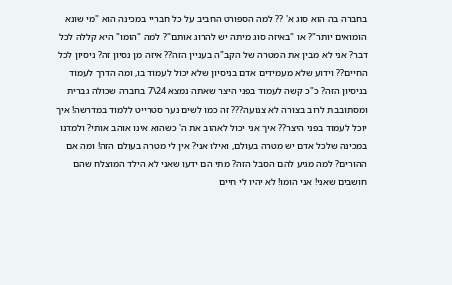בחברה בה הוא סוג א' ?? למה הספורט החביב על כל חבריי במכינה הוא "מי שונא הומואים יותר"? או "באיזה סוג מיתה יש להרוג אותם"? למה "הומו" היא קללה לכל דבר? אני לא מבין את המטרה של הקב"ה בעניין הזה?? איזה מן נסיון זה? ניסיון לכל החיים?? וידוע שלא מעמידים אדם בניסיון שלא יכול לעמוד בו, ומה הדרך לעמוד בניסיון הזה? כ"כ קשה לעמוד בפני היצר שאתה נמצא 24\7 בחברה שכולה גברית ומסתובבת לרוב בצורה לא צנועה??? זה כמו לשים נער סטרייט ללמוד במדרשה! איך יוכל לעמוד בפני היצר?? איך אני יכול לאהוב את ה' כשהוא אינו אוהב אותי? ולמדנו במכינה שלכל אדם יש מטרה בעולם, ואילו אני? אין לי מטרה בעולם הזה! ומה אם ההורים? למה מגיע להם הסבל הזה? מתי הם ידעו שאני לא הילד המוצלח שהם חושבים שאני! אני הומו! לא יהיו לי חיים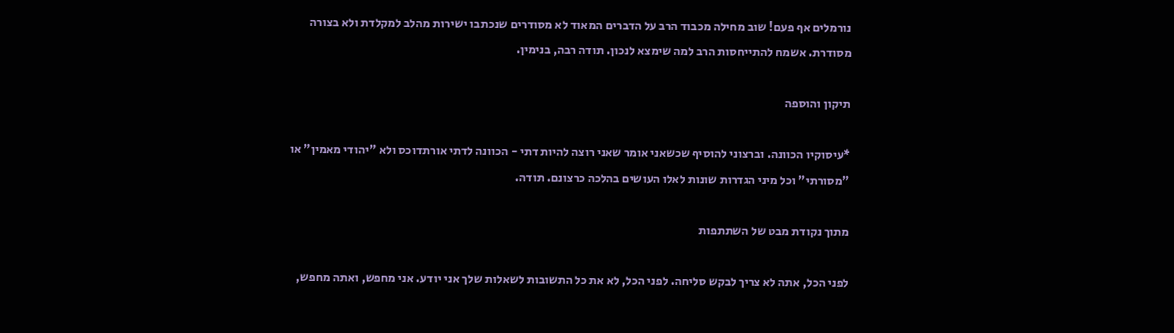נורמלים אף פעם! שוב מחילה מכבוד הרב על הדברים המאוד לא מסודרים שנכתבו ישירות מהלב למקלדת ולא בצורה מסודרת. אשמח להתייחסות הרב למה שימצא לנכון. תודה רבה, בנימין.

תיקון והוספה

*עיסוקיו הכוונה. וברצוני להוסיף שכשאני אומר שאני רוצה להיות דתי - הכוונה לדתי אורתדוכס ולא "יהודי מאמין" או "מסורתי" וכל מיני הגדרות שונות לאלו העושים בהלכה כרצונם. תודה.

מתוך נקודת מבט של השתתפות

לפני הכל, אתה לא צריך לבקש סליחה. לפני הכל, לא את כל התשובות לשאלות שלך אני יודע. אני מחפש, ואתה מחפש,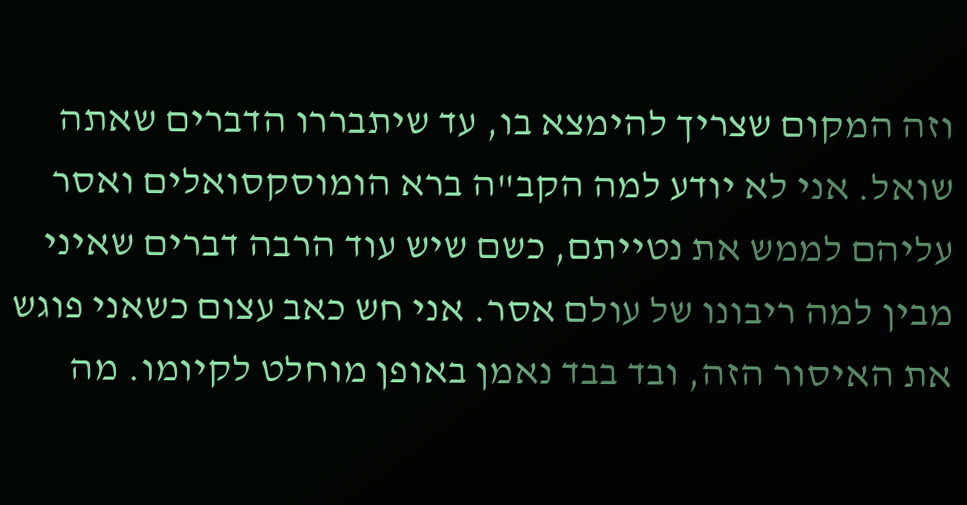וזה המקום שצריך להימצא בו, עד שיתבררו הדברים שאתה שואל. אני לא יודע למה הקב"ה ברא הומוסקסואלים ואסר עליהם לממש את נטייתם, כשם שיש עוד הרבה דברים שאיני מבין למה ריבונו של עולם אסר. אני חש כאב עצום כשאני פוגש את האיסור הזה, ובד בבד נאמן באופן מוחלט לקיומו. מה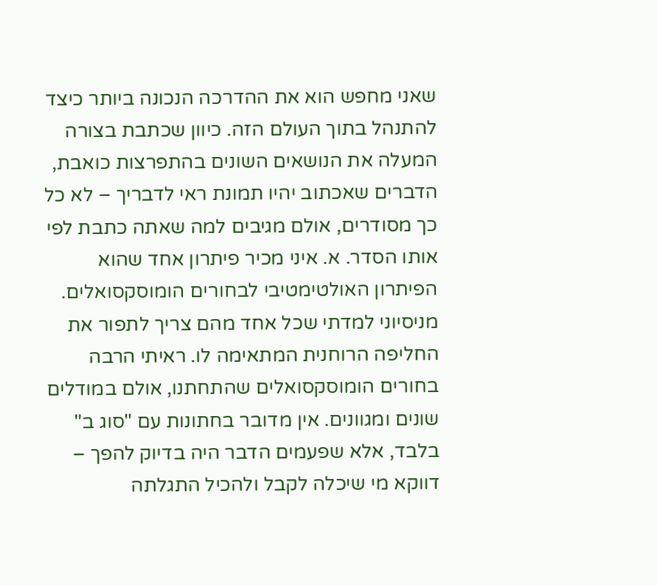שאני מחפש הוא את ההדרכה הנכונה ביותר כיצד להתנהל בתוך העולם הזה. כיוון שכתבת בצורה המעלה את הנושאים השונים בהתפרצות כואבת, הדברים שאכתוב יהיו תמונת ראי לדבריך – לא כל כך מסודרים, אולם מגיבים למה שאתה כתבת לפי אותו הסדר. א. איני מכיר פיתרון אחד שהוא הפיתרון האולטימטיבי לבחורים הומוסקסואלים. מניסיוני למדתי שכל אחד מהם צריך לתפור את החליפה הרוחנית המתאימה לו. ראיתי הרבה בחורים הומוסקסואלים שהתחתנו, אולם במודלים שונים ומגוונים. אין מדובר בחתונות עם "סוג ב" בלבד, אלא שפעמים הדבר היה בדיוק להפך – דווקא מי שיכלה לקבל ולהכיל התגלתה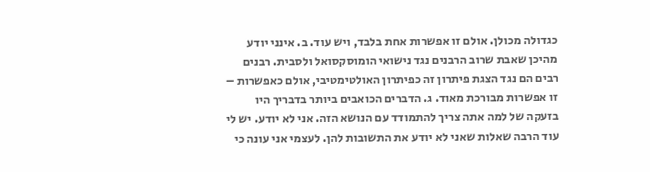כגדולה מכולן. אולם זו אפשרות אחת בלבד, ויש עוד. ב. אינני יודע מהיכן שאבת שרוב הרבנים נגד נישואי הומוסקסואל ולסבית. רבנים רבים הם נגד הצגת פיתרון זה כפיתרון האולטימטיבי, אולם כאפשרות – זו אפשרות מבורכת מאוד. ג. הדברים הכואבים ביותר בדבריך היו בזעקה של למה אתה צריך להתמודד עם הנושא הזה. אני לא יודע. יש לי עוד הרבה שאלות שאני לא יודע את התשובות להן. לעצמי אני עונה כי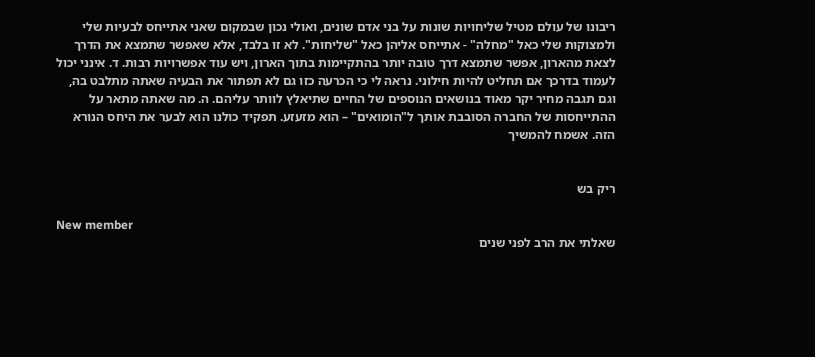ריבונו של עולם מטיל שליחויות שונות על בני אדם שונים, ואולי נכון שבמקום שאני אתייחס לבעיות שלי ולמצוקות שלי כאל "מחלה" - אתייחס אליהן כאל "שליחות". לא זו בלבד, אלא שאפשר שתמצא את הדרך לצאת מהארון, אפשר שתמצא דרך טובה יותר בהתקיימות בתוך הארון, ויש עוד אפשרויות רבות. ד. אינני יכול לעמוד בדרכך אם תחליט להיות חילוני. נראה לי כי הכרעה כזו גם לא תפתור את הבעיה שאתה מתלבט בה, וגם תגבה מחיר יקר מאוד בנושאים הנוספים של החיים שתיאלץ לוותר עליהם. ה. מה שאתה מתאר על ההתייחסות של החברה הסובבת אותך ל"הומואים" – הוא מזעזע. תפקיד כולנו הוא לבער את היחס הנורא הזה. אשמח להמשיך


ריק בש

New member
שאלתי את הרב לפני שנים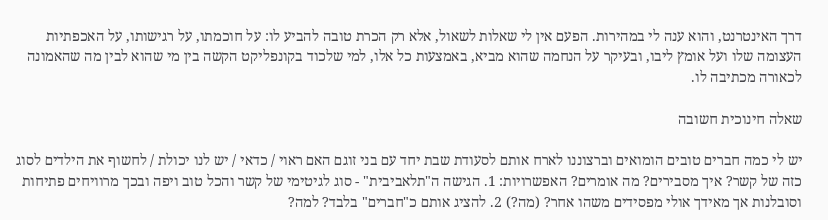דרך האינטרנט, והוא ענה לי במהירות. הפעם אין לי שאלות לשאול, אלא רק הכרת טובה להביע לו: על חוכמתו, על רגישותו, על האכפתיות העצומה שלו ועל אומץ ליבו, ובעיקר על הנחמה שהוא מביא, באמצעות כל אלו, למי שלכוד בקונפליקט הקשה בין מי שהוא לבין מה שהאמונה לכאורה מכתיבה לו.

שאלה חינוכית חשובה

יש לי כמה חברים טובים הומואים וברצוננו לארח אותם לסעודת שבת יחד עם בני זוגם האם ראוי / כדאי / יש לנו יכולת / לחשוף את הילדים לסוג כזה של קשר? איך מסבירים? מה אומרים? האפשרויות: 1. הגישה ה"תלאביבית" - סוג לגיטימי של קשר והכל טוב ויפה ובכך מרוויחים פתיחות וסובלנות אך מאידך אולי מפסידים משהו אחר? (מה?) 2. להציג אותם כ"חברים" בלבד? למה?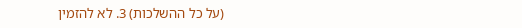(על כל ההשלכות) 3. לא להזמין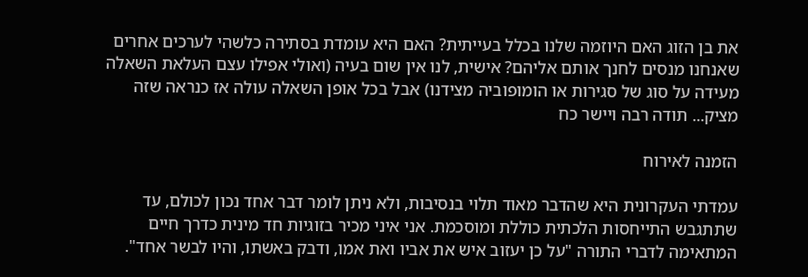את בן הזוג האם היוזמה שלנו בכלל בעייתית? האם היא עומדת בסתירה כלשהי לערכים אחרים שאנחנו מנסים לחנך אותם אליהם? אישית, לנו אין שום בעיה (ואולי אפילו עצם העלאת השאלה מעידה על סוג של סגירות או הומופוביה מצידנו) אבל בכל אופן השאלה עולה אז כנראה שזה מציק... תודה רבה ויישר כח

הזמנה לאירוח

עמדתי העקרונית היא שהדבר מאוד תלוי בנסיבות, ולא ניתן לומר דבר אחד נכון לכולם, עד שתתגבש התייחסות הלכתית כוללת ומוסכמת. אני איני מכיר בזוגיות חד מינית כדרך חיים המתאימה לדברי התורה "על כן יעזוב איש את אביו ואת אמו, ודבק באשתו, והיו לבשר אחד".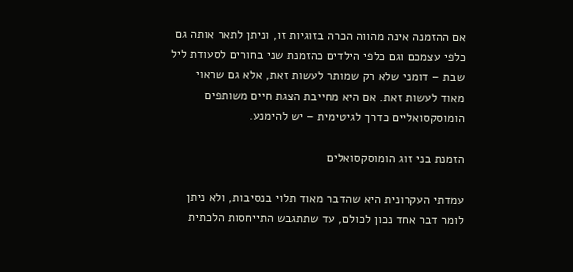אם ההזמנה אינה מהווה הכרה בזוגיות זו, וניתן לתאר אותה גם כלפי עצמכם וגם כלפי הילדים כהזמנת שני בחורים לסעודת ליל שבת – דומני שלא רק שמותר לעשות זאת, אלא גם שראוי מאוד לעשות זאת. אם היא מחייבת הצגת חיים משותפים הומוסקסואליים כדרך לגיטימית – יש להימנע.

הזמנת בני זוג הומוסקסואלים

עמדתי העקרונית היא שהדבר מאוד תלוי בנסיבות, ולא ניתן לומר דבר אחד נכון לכולם, עד שתתגבש התייחסות הלכתית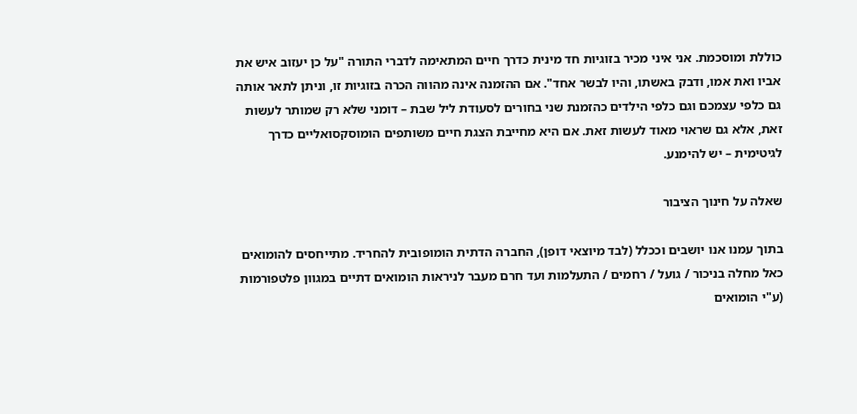כוללת ומוסכמת. אני איני מכיר בזוגיות חד מינית כדרך חיים המתאימה לדברי התורה "על כן יעזוב איש את אביו ואת אמו, ודבק באשתו, והיו לבשר אחד". אם ההזמנה אינה מהווה הכרה בזוגיות זו, וניתן לתאר אותה גם כלפי עצמכם וגם כלפי הילדים כהזמנת שני בחורים לסעודת ליל שבת – דומני שלא רק שמותר לעשות זאת, אלא גם שראוי מאוד לעשות זאת. אם היא מחייבת הצגת חיים משותפים הומוסקסואליים כדרך לגיטימית – יש להימנע.

שאלה על חינוך הציבור

בתוך עמנו אנו יושבים וככלל (לבד מיוצאי דופן), החברה הדתית הומופובית להחריד. מתייחסים להומואים כאל מחלה בניכור / גועל / רחמים / התעלמות ועד חרם מעבר לניראות הומואים דתיים במגוון פלטפורמות (ע"י הומואים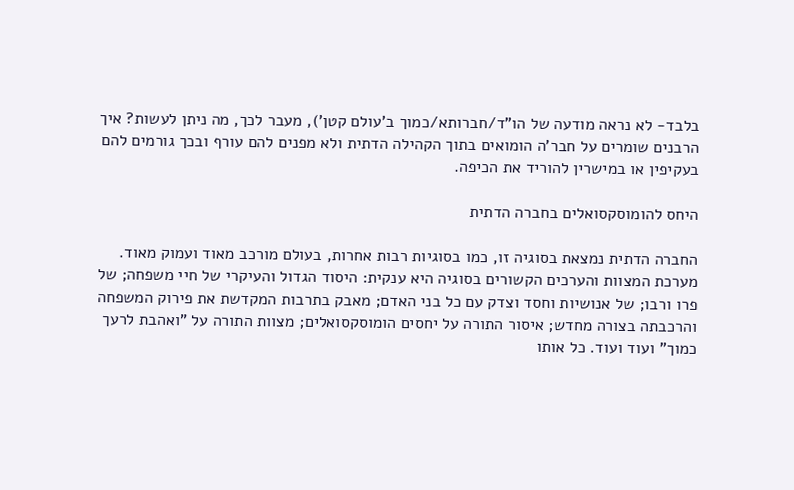בלבד- לא נראה מודעה של הו"ד/חברותא/כמוך ב'עולם קטן'), מעבר לכך, מה ניתן לעשות? איך הרבנים שומרים על חבר'ה הומואים בתוך הקהילה הדתית ולא מפנים להם עורף ובכך גורמים להם בעקיפין או במישרין להוריד את הכיפה.

היחס להומוסקסואלים בחברה הדתית

החברה הדתית נמצאת בסוגיה זו, כמו בסוגיות רבות אחרות, בעולם מורכב מאוד ועמוק מאוד. מערכת המצוות והערכים הקשורים בסוגיה היא ענקית: היסוד הגדול והעיקרי של חיי משפחה; של פרו ורבו; של אנושיות וחסד וצדק עם כל בני האדם; מאבק בתרבות המקדשת את פירוק המשפחה והרכבתה בצורה מחדש; איסור התורה על יחסים הומוסקסואלים; מצוות התורה על "ואהבת לרעך כמוך" ועוד ועוד. כל אותו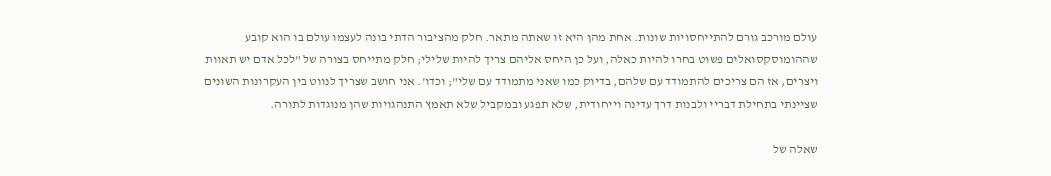עולם מורכב גורם להתייחסויות שונות. אחת מהן היא זו שאתה מתאר. חלק מהציבור הדתי בונה לעצמו עולם בו הוא קובע שההומוסקסואלים פשוט בחרו להיות כאלה, ועל כן היחס אליהם צריך להיות שלילי; חלק מתייחס בצורה של "לכל אדם יש תאוות ויצרים, אז הם צריכים להתמודד עם שלהם, בדיוק כמו שאני מתמודד עם שלי"; וכדו'. אני חושב שצריך לנווט בין העקרונות השונים שציינתי בתחילת דבריי ולבנות דרך עדינה וייחודית, שלא תפגע ובמקביל שלא תאמץ התנהגויות שהן מנוגדות לתורה.

שאלה של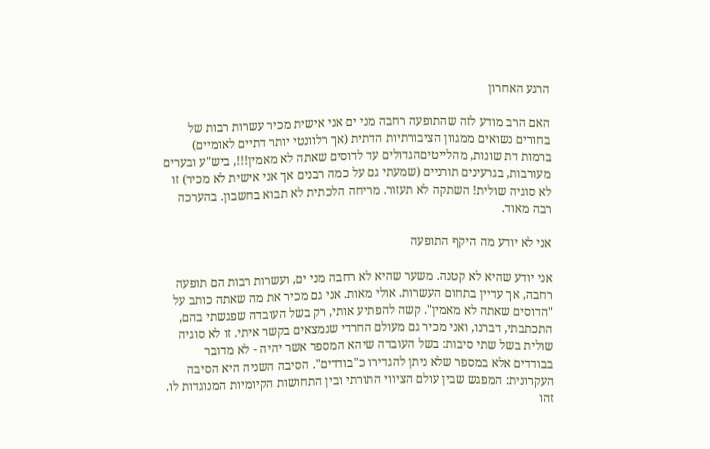הרגע האחרון

האם הרב מודע לזה שהתופעה רחבה מני ים אני אישית מכיר עשרות רבות של בחורים נשואים ממגוון הציבורתיות הדתית (אך רלוונטי יותר דתיים לאומיים) ברמות דת שונות, מהלייטיםהגדולים עד לדוסים שאתה לא מאמין!!!, ביש"ע ובערים מעורבות, בגרעינים תורניים (שמעתי גם על כמה רבנים אך אני אישית לא מכיר) זו לא סוגיה שולית! השתקה לא תעזור. מריחה הלכתית לא תבוא בחשבון. בהערכה רבה מאוד.

אני לא יודע מה היקף התופעה

אני יודע שהיא לא קטנה. משער שהיא לא רחבה מני ים, ועשרות רבות הם תופעה רחבה, אך עדיין בתחום העשרות. אולי מאות. אני גם מכיר את מה שאתה כותב על "הדוסים שאתה לא מאמין". קשה להפתיע אותי, רק בשל העובדה שפגשתי בהם, התכתבתי, דברנו, ואני מכיר גם מעולם החרדי שנמצאים בקשר איתי. זו לא סוגיה שולית בשל שתי סיבות: בשל העובדה שיהא המספר אשר יהיה - לא מדובר בבודדים אלא במספר שלא ניתן להגדירו כ"בודדים". הסיבה השניה היא הסיבה העקרונית: המפגש שבין עולם הציווי התורתי ובין התחושות הקיומיות המנוגדות לו. זהו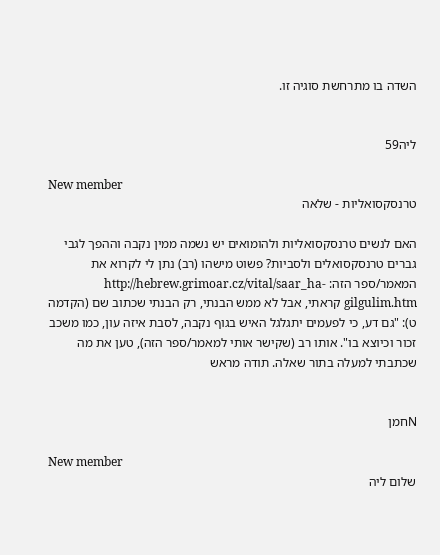השדה בו מתרחשת סוגיה זו.


ליה59

New member
טרנסקסואליות - שלאה

האם לנשים טרנסקסואליות ולהומואים יש נשמה ממין נקבה וההפך לגבי גברים טרנסקסואלים ולסביות? פשוט מישהו (רב) נתן לי לקרוא את המאמר/ספר הזה: http://hebrew.grimoar.cz/vital/saar_ha-gilgulim.htm קראתי, אבל לא ממש הבנתי, רק הבנתי שכתוב שם (הקדמה ט): "גם דע, כי לפעמים יתגלגל האיש בגוף נקבה, לסבת איזה עון, כמו משכב זכור וכיוצא בו". אותו רב (שקישר אותי למאמר/ספר הזה), טען את מה שכתבתי למעלה בתור שאלה. תודה מראש


Nחמן

New member
שלום ליה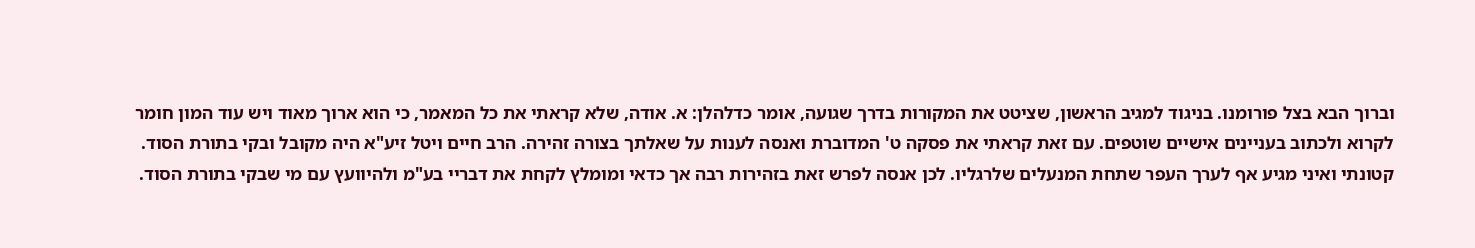וברוך הבא בצל פורומנו. בניגוד למגיב הראשון, שציטט את המקורות בדרך שגועה, אומר כדלהלן: א. אודה, שלא קראתי את כל המאמר, כי הוא ארוך מאוד ויש עוד המון חומר לקרוא ולכתוב בעניינים אישיים שוטפים. עם זאת קראתי את פסקה ט' המדוברת ואנסה לענות על שאלתך בצורה זהירה. הרב חיים ויטל זיע"א היה מקובל ובקי בתורת הסוד. קטונתי ואיני מגיע אף לערך העפר שתחת המנעלים שלרגליו. לכן אנסה לפרש זאת בזהירות רבה אך כדאי ומומלץ לקחת את דבריי בע"מ ולהיוועץ עם מי שבקי בתורת הסוד.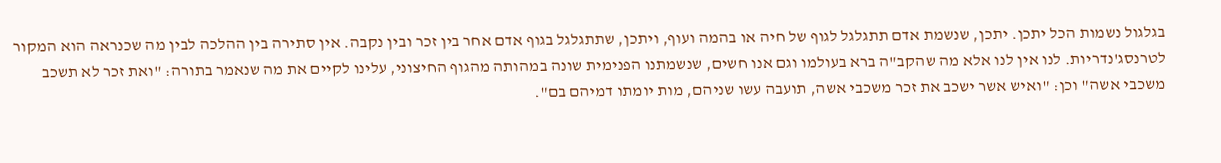בגלגול נשמות הכל יתכן. יתכן, שנשמת אדם תתגלגל לגוף של חיה או בהמה ועוף, ויתכן, שתתגלגל בגוף אדם אחר בין זכר ובין נקבה. אין סתירה בין ההלכה לבין מה שכנראה הוא המקור לטרנסג'נדריות. לנו אין לנו אלא מה שהקב"ה ברא בעולמו וגם אנו חשים, שנשמתנו הפנימית שונה במהותה מהגוף החיצוני, עלינו לקיים את מה שנאמר בתורה: "ואת זכר לא תשכב משכבי אשה" וכן: "ואיש אשר ישכב את זכר משכבי אשה, תועבה עשו שניהם, מות יומתו דמיהם בם".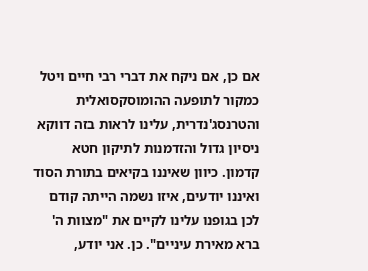אם כן, אם ניקח את דברי רבי חיים ויטל כמקור לתופעה ההומוסקסואלית והטרנסג'נדרית, עלינו לראות בזה דווקא ניסיון גדול והזדמנות לתיקון חטא קדמון. כיוון שאיננו בקיאים בתורת הסוד ואיננו יודעים, איזו נשמה הייתה קודם לכן בגופנו עלינו לקיים את "מצוות ה' ברא מאירת עיניים". כן. אני יודע,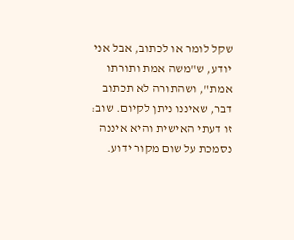שקל לומר או לכתוב, אבל אני יודע, ש"משה אמת ותורתו אמת", ושהתורה לא תכתוב דבר, שאיננו ניתן לקיום. שוב: זו דעתי האישית והיא איננה נסמכת על שום מקור ידוע.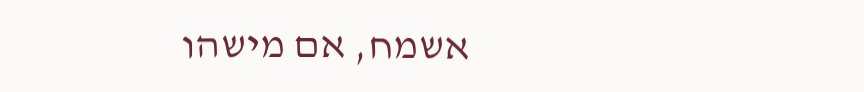אשמח, אם מישהו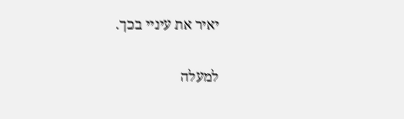יאיר את עיניי בכך.

למעלה